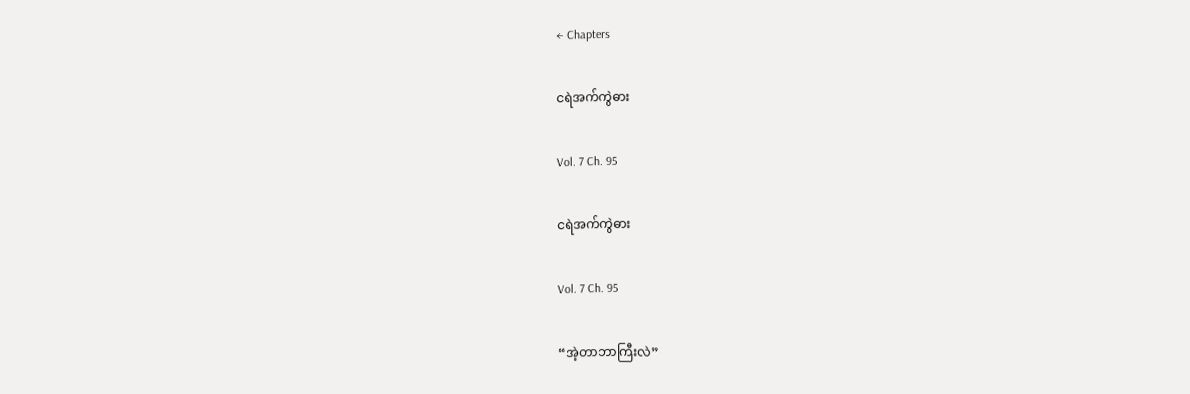← Chapters

ငရဲအက်ကွဲဓား

Vol. 7 Ch. 95

ငရဲအက်ကွဲဓား

Vol. 7 Ch. 95

“အဲ့တာဘာကြီးလဲ”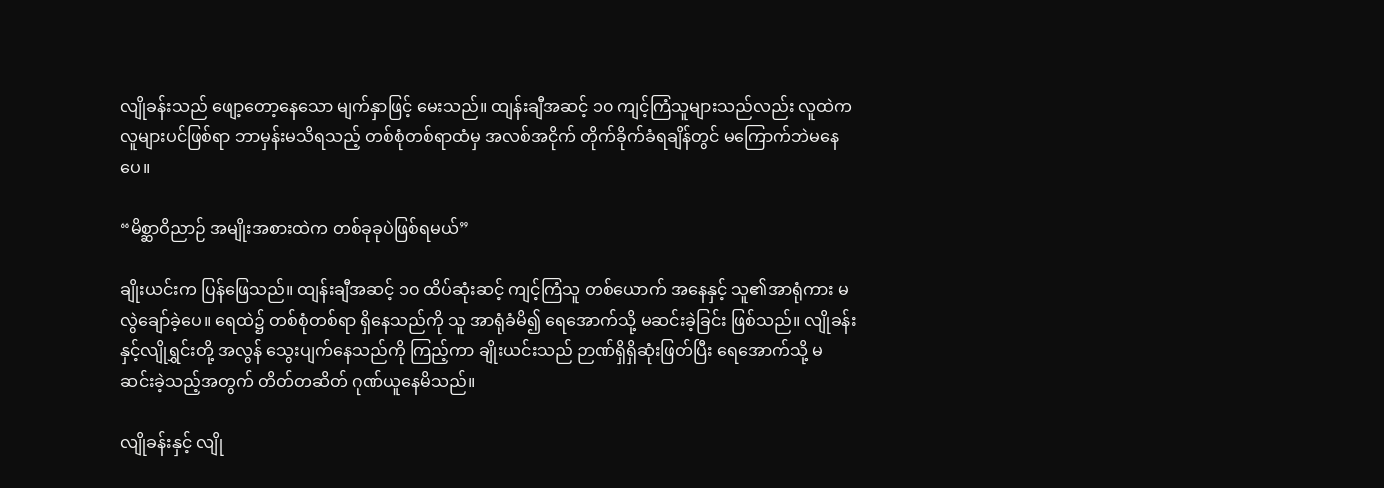လျိုခန်းသည် ဖျော့တော့နေသော မျက်နှာဖြင့် မေးသည်။ ထျန်းချီအဆင့် ၁၀ ကျင့်ကြံသူများသည်လည်း လူထဲကလူများပင်ဖြစ်ရာ ဘာမှန်းမသိရသည့် တစ်စုံတစ်ရာထံမှ အလစ်အငိုက် တိုက်ခိုက်ခံရချိန်တွင် မကြောက်ဘဲမနေပေ။

“မိစ္ဆာဝိညာဉ် အမျိုးအစားထဲက တစ်ခုခုပဲဖြစ်ရမယ်”

ချိုးယင်းက ပြန်ဖြေသည်။ ထျန်းချီအဆင့် ၁၀ ထိပ်ဆုံးဆင့် ကျင့်ကြံသူ တစ်ယောက် အနေနှင့် သူ၏အာရုံကား မလွဲချော်ခဲ့ပေ။ ရေထဲ၌ တစ်စုံတစ်ရာ ရှိနေသည်ကို သူ အာရုံခံမိ၍ ရေအောက်သို့ မဆင်းခဲ့ခြင်း ဖြစ်သည်။ လျိုခန်းနှင့်လျိုရွှင်းတို့ အလွန် သွေးပျက်နေသည်ကို ကြည့်ကာ ချိုးယင်းသည် ဉာဏ်ရှိရှိဆုံးဖြတ်ပြီး ရေအောက်သို့ မဆင်းခဲ့သည့်အတွက် တိတ်တဆိတ် ဂုဏ်ယူနေမိသည်။

လျိုခန်းနှင့် လျို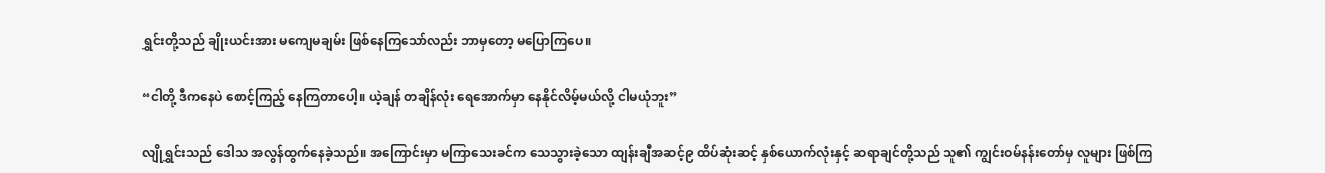ရွှင်းတို့သည် ချိုးယင်းအား မကျေမချမ်း ဖြစ်နေကြသော်လည်း ဘာမှတော့ မပြောကြပေ။

“ငါတို့ ဒီကနေပဲ စောင့်ကြည့် နေကြတာပေါ့။ ယဲ့ချန် တချိန်လုံး ရေအောက်မှာ နေနိုင်လိမ့်မယ်လို့ ငါမယုံဘူး”

လျိုရွှင်းသည် ဒေါသ အလွန်ထွက်နေခဲ့သည်။ အကြောင်းမှာ မကြာသေးခင်က သေသွားခဲ့သော ထျန်းချီအဆင့်၉ ထိပ်ဆုံးဆင့် နှစ်ယောက်လုံးနှင့် ဆရာချင်တို့သည် သူ၏ ကျွင်းဝမ်နန်းတော်မှ လူများ ဖြစ်ကြ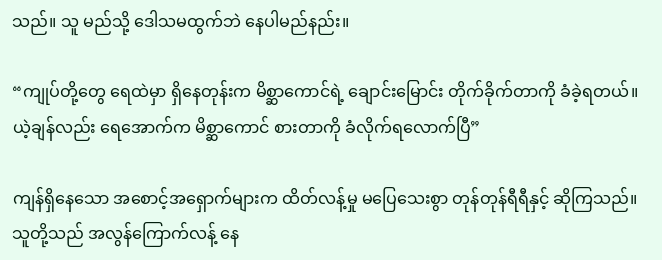သည်။ သူ မည်သို့ ဒေါသမထွက်ဘဲ နေပါမည်နည်း။

“ကျုပ်တို့တွေ ရေထဲမှာ ရှိနေတုန်းက မိစ္ဆာကောင်ရဲ့ ချောင်းမြောင်း တိုက်ခိုက်တာကို ခံခဲ့ရတယ်။ ယဲ့ချန်လည်း ရေအောက်က မိစ္ဆာကောင် စားတာကို ခံလိုက်ရလောက်ပြီ”

ကျန်ရှိနေသော အစောင့်အရှောက်များက ထိတ်လန့်မှု မပြေသေးစွာ တုန်တုန်ရီရီနှင့် ဆိုကြသည်။ သူတို့သည် အလွန်ကြောက်လန့် နေ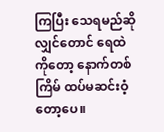ကြပြီး သေရမည်ဆိုလျှင်တောင် ရေထဲကိုတော့ နောက်တစ်ကြိမ် ထပ်မဆင်းဝံ့တော့ပေ။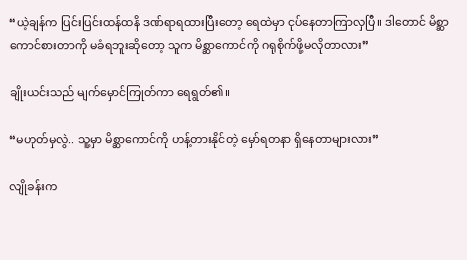“ယဲ့ချန်က ပြင်းပြင်းထန်ထနိ ဒဏ်ရာရထားပြီးတော့ ရေထဲမှာ ငုပ်နေတာကြာလှပြီ။ ဒါတောင် မိစ္ဆာကောင်စားတာကို မခံရဘူးဆိုတော့ သူက မိစ္ဆာကောင်ကို ဂရုစိုက်ဖို့မလိုတာလား”

ချိုးယင်းသည် မျက်မှောင်ကြုတ်ကာ ရေရွတ်၏။

“မဟုတ်မှလွဲ.. သူ့မှာ မိစ္ဆာကောင်ကို ဟန့်တားနိုင်တဲ့ မှော်ရတနာ ရှိနေတာများလား”

လျိုခန်းက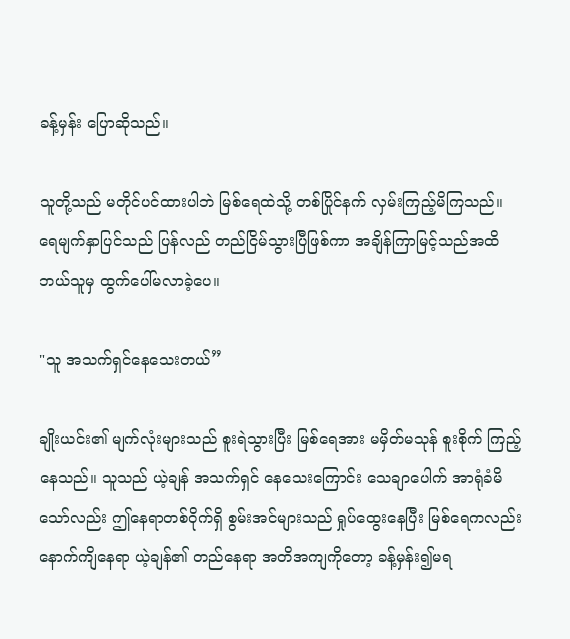ခန့်မှန်း ပြောဆိုသည်။

သူတို့သည် မတိုင်ပင်ထားပါဘဲ မြစ်ရေထဲသို့ တစ်ပြိုင်နက် လှမ်းကြည့်မိကြသည်။ ရေမျက်နှာပြင်သည် ပြန်လည် တည်ငြိမ်သွားပြီဖြစ်ကာ အချိန်ကြာမြင့်သည်အထိ ဘယ်သူမှ ထွက်ပေါ်မလာခဲ့ပေ။

"သူ အသက်ရှင်နေသေးတယ်”

ချိုးယင်း၏ မျက်လုံးများသည် စူးရဲသွားပြီး မြစ်ရေအား မမှိတ်မသုန် စူးစိုက် ကြည့်နေသည်။ သူသည် ယဲ့ချန် အသက်ရှင် နေသေးကြောင်း သေချာပေါက် အာရုံခံမိသော်လည်း ဤနေရာတစ်ဝိုက်ရှိ စွမ်းအင်များသည် ရှုပ်ထွေးနေပြီး မြစ်ရေကလည်း နောက်ကျိနေရာ ယဲ့ချန်၏ တည်နေရာ အတိအကျကိုတော့ ခန့်မှန်း၍မရ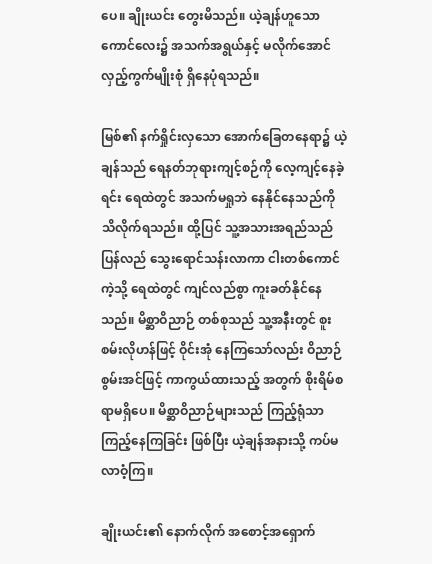ပေ။ ချိုးယင်း တွေးမိသည်။ ယဲ့ချန်ဟူသော ကောင်လေး၌ အသက်အရွယ်နှင့် မလိုက်အောင် လှည့်ကွက်မျိုးစုံ ရှိနေပုံရသည်။

မြစ်၏ နက်ရှိုင်းလှသော အောက်ခြေတနေရာ၌ ယဲ့ချန်သည် ရေနတ်ဘုရားကျင့်စဉ်ကို လေ့ကျင့်နေခဲ့ရင်း ရေထဲတွင် အသက်မရှုဘဲ နေနိုင်နေသည်ကို သိလိုက်ရသည်။ ထို့ပြင် သူ့အသားအရည်သည် ပြန်လည် သွေးရောင်သန်းလာကာ ငါးတစ်ကောင်ကဲ့သို့ ရေထဲတွင် ကျင်လည်စွာ ကူးခတ်နိုင်နေသည်။ မိစ္ဆာဝိညာဉ် တစ်စုသည် သူ့အနီးတွင် စူးစမ်းလိုဟန်ဖြင့် ဝိုင်းအုံ နေကြသော်လည်း ဝိညာဉ်စွမ်းအင်ဖြင့် ကာကွယ်ထားသည့် အတွက် စိုးရိမ်စရာမရှိပေ။ မိစ္ဆာဝိညာဉ်များသည် ကြည့်ရုံသာ ကြည့်နေကြခြင်း ဖြစ်ပြီး ယဲ့ချန်အနားသို့ ကပ်မလာဝံ့ကြ။

ချိုးယင်း၏ နောက်လိုက် အစောင့်အရှောက်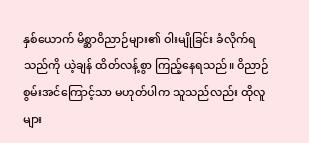နှစ်ယောက် မိစ္ဆာဝိညာဉ်များ၏ ဝါးမျိုခြင်း ခံလိုက်ရသည်ကို ယဲ့ချန် ထိတ်လန့်စွာ ကြည့်နေရသည်။ ဝိညာဉ် စွမ်းအင်ကြောင့်သာ မဟုတ်ပါက သူသည်လည်း ထိုလူများ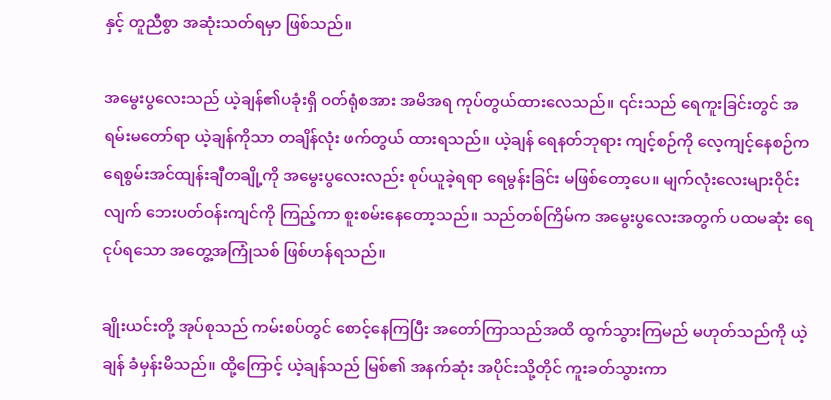နှင့် တူညီစွာ အဆုံးသတ်ရမှာ ဖြစ်သည်။

အမွေးပွလေးသည် ယဲ့ချန်၏ပခုံးရှိ ဝတ်ရုံစအား အမိအရ ကုပ်တွယ်ထားလေသည်။ ၎င်းသည် ရေကူးခြင်းတွင် အရမ်းမတော်ရာ ယဲ့ချန်ကိုသာ တချိန်လုံး ဖက်တွယ် ထားရသည်။ ယဲ့ချန် ရေနတ်ဘုရား ကျင့်စဉ်ကို လေ့ကျင့်နေစဉ်က ရေစွမ်းအင်ထျန်းချီတချို့ကို အမွေးပွလေးလည်း စုပ်ယူခဲ့ရရာ ရေမွန်းခြင်း မဖြစ်တော့ပေ။ မျက်လုံးလေးများဝိုင်းလျက် ဘေးပတ်ဝန်းကျင်ကို ကြည့်ကာ စူးစမ်းနေတော့သည်။ သည်တစ်ကြိမ်က အမွေးပွလေးအတွက် ပထမဆုံး ရေငုပ်ရသော အတွေ့အကြုံသစ် ဖြစ်ဟန်ရသည်။

ချိုးယင်းတို့ အုပ်စုသည် ကမ်းစပ်တွင် စောင့်နေကြပြီး အတော်ကြာသည်အထိ ထွက်သွားကြမည် မဟုတ်သည်ကို ယဲ့ချန် ခံမှန်းမိသည်။ ထို့ကြောင့် ယဲ့ချန်သည် မြစ်၏ အနက်ဆုံး အပိုင်းသို့တိုင် ကူးခတ်သွားကာ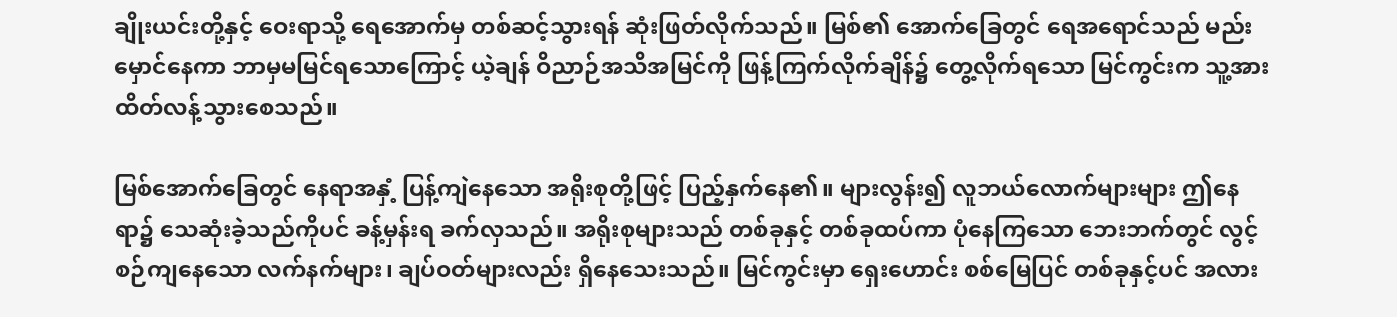ချိုးယင်းတို့နှင့် ဝေးရာသို့ ရေအောက်မှ တစ်ဆင့်သွားရန် ဆုံးဖြတ်လိုက်သည်။ မြစ်၏ အောက်ခြေတွင် ရေအရောင်သည် မည်းမှောင်နေကာ ဘာမှမမြင်ရသောကြောင့် ယဲ့ချန် ဝိညာဉ်အသိအမြင်ကို ဖြန့်ကြက်လိုက်ချိန်၌ တွေ့လိုက်ရသော မြင်ကွင်းက သူ့အား ထိတ်လန့်သွားစေသည်။

မြစ်အောက်ခြေတွင် နေရာအနှံ့ ပြန့်ကျဲနေသော အရိုးစုတို့ဖြင့် ပြည့်နှက်နေ၏။ များလွန်း၍ လူဘယ်လောက်များများ ဤနေရာ၌ သေဆုံးခဲ့သည်ကိုပင် ခန့်မှန်းရ ခက်လှသည်။ အရိုးစုများသည် တစ်ခုနှင့် တစ်ခုထပ်ကာ ပုံနေကြသော ဘေးဘက်တွင် လွင့်စဉ်ကျနေသော လက်နက်များ၊ ချပ်ဝတ်များလည်း ရှိနေသေးသည်။ မြင်ကွင်းမှာ ရှေးဟောင်း စစ်မြေပြင် တစ်ခုနှင့်ပင် အလား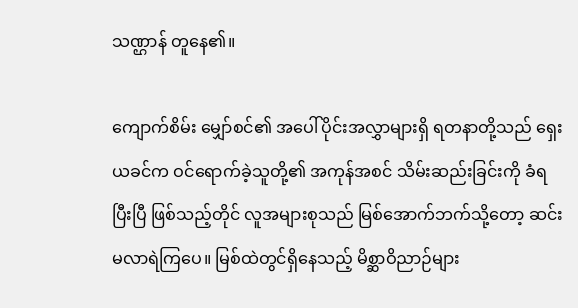သဏ္ဌာန် တူနေ၏။

ကျောက်စိမ်း မျှော်စင်၏ အပေါ်ပိုင်းအလွှာများရှိ ရတနာတို့သည် ရှေးယခင်က ဝင်ရောက်ခဲ့သူတို့၏ အကုန်အစင် သိမ်းဆည်းခြင်းကို ခံရပြီးပြီ ဖြစ်သည့်တိုင် လူအများစုသည် မြစ်အောက်ဘက်သို့တော့ ဆင်းမလာရဲကြပေ။ မြစ်ထဲတွင်ရှိနေသည့် မိစ္ဆာဝိညာဉ်များ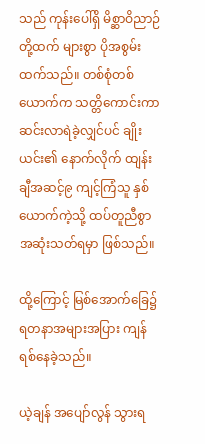သည် ကုန်းပေါ်ရှိ မိစ္ဆာဝိညာဉ်တို့ထက် များစွာ ပိုအစွမ်းထက်သည်။ တစ်စုံတစ်ယောက်က သတ္တိကောင်းကာ ဆင်းလာရဲခဲ့လျှင်ပင် ချိုးယင်း၏ နောက်လိုက် ထျန်းချီအဆင့်၉ ကျင့်ကြံသူ နှစ်ယောက်ကဲ့သို့ ထပ်တူညီစွာ အဆုံးသတ်ရမှာ ဖြစ်သည်။

ထို့ကြောင့် မြစ်အောက်ခြေ၌ ရတနာအများအပြား ကျန်ရစ်နေခဲ့သည်။

ယဲ့ချန် အပျော်လွန် သွားရ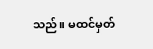သည်။ မထင်မှတ်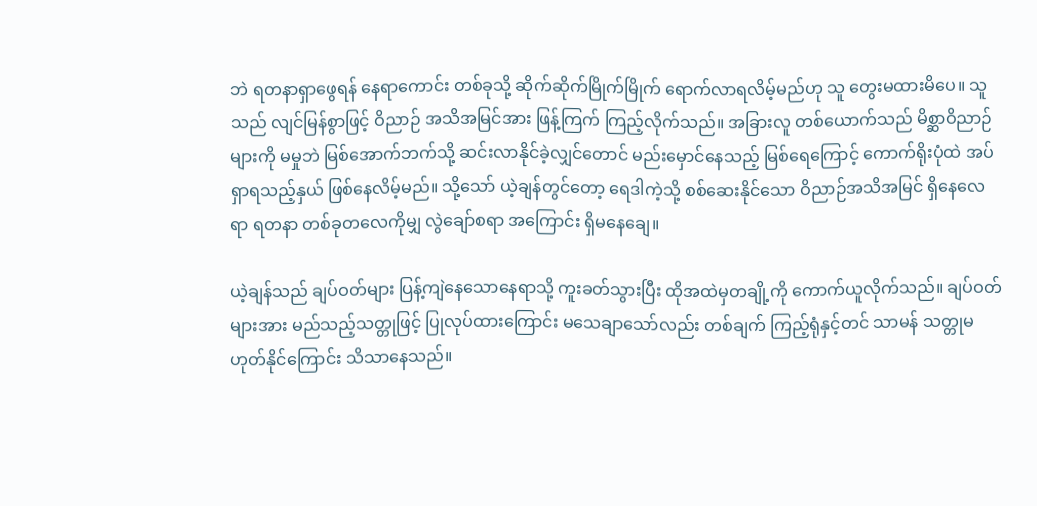ဘဲ ရတနာရှာဖွေရန် နေရာကောင်း တစ်ခုသို့ ဆိုက်ဆိုက်မြိုက်မြိုက် ရောက်လာရလိမ့်မည်ဟု သူ တွေးမထားမိပေ။ သူသည် လျင်မြန်စွာဖြင့် ဝိညာဉ် အသိအမြင်အား ဖြန့်ကြက် ကြည့်လိုက်သည်။ အခြားလူ တစ်ယောက်သည် မိစ္ဆာဝိညာဉ်များကို မမှုဘဲ မြစ်အောက်ဘက်သို့ ဆင်းလာနိုင်ခဲ့လျှင်တောင် မည်းမှောင်နေသည့် မြစ်ရေကြောင့် ကောက်ရိုးပုံထဲ အပ်ရှာရသည့်နှယ် ဖြစ်နေလိမ့်မည်။ သို့သော် ယဲ့ချန်တွင်တော့ ရေဒါကဲ့သို့ စစ်ဆေးနိုင်သော ဝိညာဉ်အသိအမြင် ရှိနေလေရာ ရတနာ တစ်ခုတလေကိုမျှ လွဲချော်စရာ အကြောင်း ရှိမနေချေ။

ယဲ့ချန်သည် ချပ်ဝတ်များ ပြန့်ကျဲနေသောနေရာသို့ ကူးခတ်သွားပြီး ထိုအထဲမှတချို့ကို ကောက်ယူလိုက်သည်။ ချပ်ဝတ်များအား မည်သည့်သတ္တုဖြင့် ပြုလုပ်ထားကြောင်း မသေချာသော်လည်း တစ်ချက် ကြည့်ရုံနှင့်တင် သာမန် သတ္တုမဟုတ်နိုင်ကြောင်း သိသာနေသည်။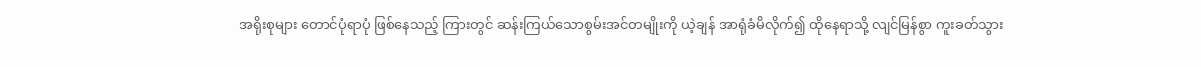အရိုးစုများ တောင်ပုံရာပုံ ဖြစ်နေသည့် ကြားတွင် ဆန်းကြယ်သောစွမ်းအင်တမျိုးကို ယဲ့ချန် အာရုံခံမိလိုက်၍ ထိုနေရာသို့ လျင်မြန်စွာ ကူးခတ်သွား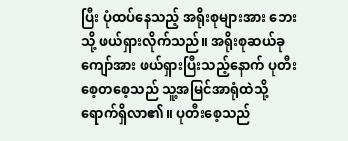ပြီး ပုံထပ်နေသည့် အရိုးစုများအား ဘေးသို့ ဖယ်ရှားလိုက်သည်။ အရိုးစုဆယ်ခုကျော်အား ဖယ်ရှားပြီးသည့်နောက် ပုတီးစေ့တစေ့သည် သူ့အမြင်အာရုံထဲသို့ ရောက်ရှိလာ၏။ ပုတီးစေ့သည်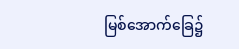မြစ်အောက်ခြေ၌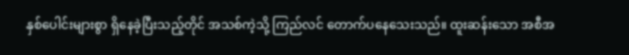နှစ်ပေါင်းများစွာ ရှိနေခဲ့ပြီးသည့်တိုင် အသစ်ကဲ့သို့ ကြည်လင် တောက်ပနေသေးသည်။ ထူးဆန်းသော အစီအ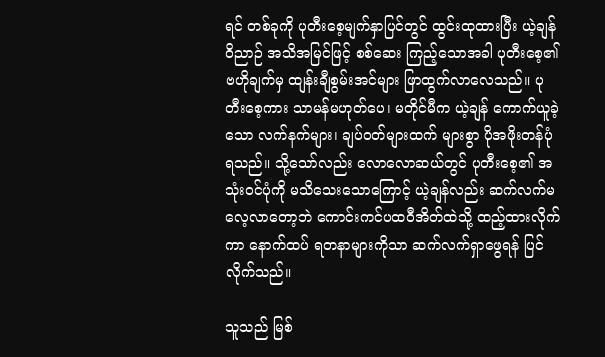ရင် တစ်ခုကို ပုတီးစေ့မျက်နှာပြင်တွင် ထွင်းထုထားပြီး ယဲ့ချန် ဝိညာဉ် အသိအမြင်ဖြင့် စစ်ဆေး ကြည့်သောအခါ ပုတီးစေ့၏ ဗဟိုချက်မှ ထျန်းချီစွမ်းအင်များ ဖြာထွက်လာလေသည်။ ပုတီးစေ့ကား သာမန်မဟုတ်ပေ၊ မတိုင်မီက ယဲ့ချန် ကောက်ယူခဲ့သော လက်နက်များ၊ ချပ်ဝတ်များထက် များစွာ ပိုအဖိုးတန်ပုံရသည်။ သို့သော်လည်း လောလောဆယ်တွင် ပုတီးစေ့၏ အသုံးဝင်ပုံကို မသိသေးသောကြောင့် ယဲ့ချန်လည်း ဆက်လက်မလေ့လာတော့ဘဲ ကောင်းကင်ပထဝီအိတ်ထဲသို့ ထည့်ထားလိုက်ကာ နောက်ထပ် ရတနာများကိုသာ ဆက်လက်ရှာဖွေရန် ပြင်လိုက်သည်။

သူသည် မြစ်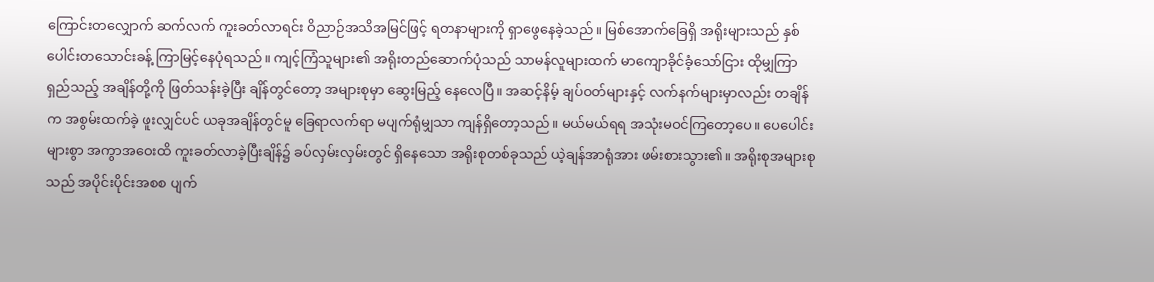ကြောင်းတလျှောက် ဆက်လက် ကူးခတ်လာရင်း ဝိညာဉ်အသိအမြင်ဖြင့် ရတနာများကို ရှာဖွေနေခဲ့သည်။ မြစ်အောက်ခြေရှိ အရိုးများသည် နှစ်ပေါင်းတသောင်းခန့် ကြာမြင့်နေပုံရသည်။ ကျင့်ကြံသူများ၏ အရိုးတည်ဆောက်ပုံသည် သာမန်လူများထက် မာကျောခိုင်ခံ့သော်ငြား ထိုမျှကြာရှည်သည့် အချိန်တို့ကို ဖြတ်သန်းခဲ့ပြီး ချိန်တွင်တော့ အများစုမှာ ဆွေးမြည့် နေလေပြီ။ အဆင့်နိမ့် ချပ်ဝတ်များနှင့် လက်နက်များမှာလည်း တချိန်က အစွမ်းထက်ခဲ့ ဖူးလျှင်ပင် ယခုအချိန်တွင်မူ ခြေရာလက်ရာ မပျက်ရုံမျှသာ ကျန်ရှိတော့သည်။ မယ်မယ်ရရ အသုံးမဝင်ကြတော့ပေ။ ပေပေါင်းများစွာ အကွာအဝေးထိ ကူးခတ်လာခဲ့ပြီးချိန်၌ ခပ်လှမ်းလှမ်းတွင် ရှိနေသော အရိုးစုတစ်ခုသည် ယဲ့ချန်အာရုံအား ဖမ်းစားသွား၏။ အရိုးစုအများစုသည် အပိုင်းပိုင်းအစစ ပျက်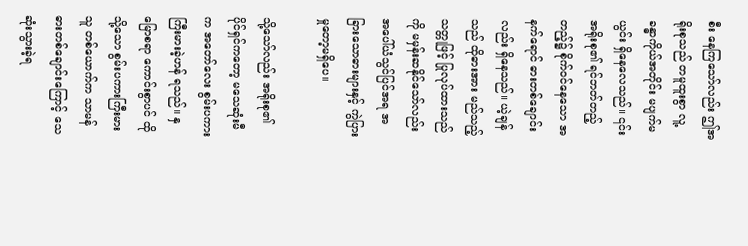စီး နေကြသော်လည်း ဤအရိုးစုသည် တမူထူးစွာ လူ့ခန္ဓာကိုယ်အတိုင်း မပျက်မယွင်း ရှိနေလေသည်။ ၎င်းအရိုးစု၏ ရင်ဘတ်တည့်တည့်၌ စိုက်ဝင်နေသော အနက်ရောင် ဓားတစ်ချောင်းလည်း ရှိနေသည်။ ယဲ့ချန်သည် ထိုဓားအား မည်သည့်သတ္တုဖြင့် ပြုလုပ်ထားသည်ကို မမှန်းဆနိုင်သော်လည်း အပေါ်ယံသွင်ပြင်အရ အခြားသောဓားများနှင့် ကွဲပြားမှုတော့မရှိပေ။

သို့သော်လည်း အရိုးစု၏ ပိုင်ရှင်ကတော့ မသေဆုံးမီက အတော်လေး စွမ်းပကား ကြီးမားခဲ့ဟန် ရသည်။ နှမြောစရာ ကောင်းစွာပင် ထိုသို့သော စွမ်းပကားကြီးမားသူ တစ်ယောက်က သာမန် ဓားတစ်ချောင်းကြောင့် သေဆုံးသွားခဲ့ရ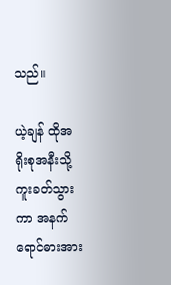သည်။

ယဲ့ချန် ထိုအရိုးစုအနီးသို့ ကူးခတ်သွားကာ အနက်ရောင်ဓားအား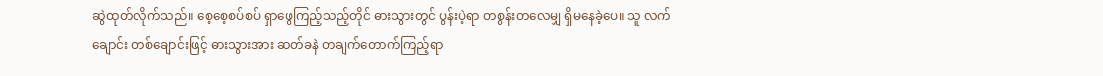ဆွဲထုတ်လိုက်သည်။ စေ့စေ့စပ်စပ် ရှာဖွေကြည့်သည့်တိုင် ဓားသွားတွင် ပွန်းပဲ့ရာ တစွန်းတလေမျှ ရှိမနေခဲ့ပေ။ သူ လက်ချောင်း တစ်ချောင်းဖြင့် ဓားသွားအား ဆတ်ခနဲ တချက်တောက်ကြည့်ရာ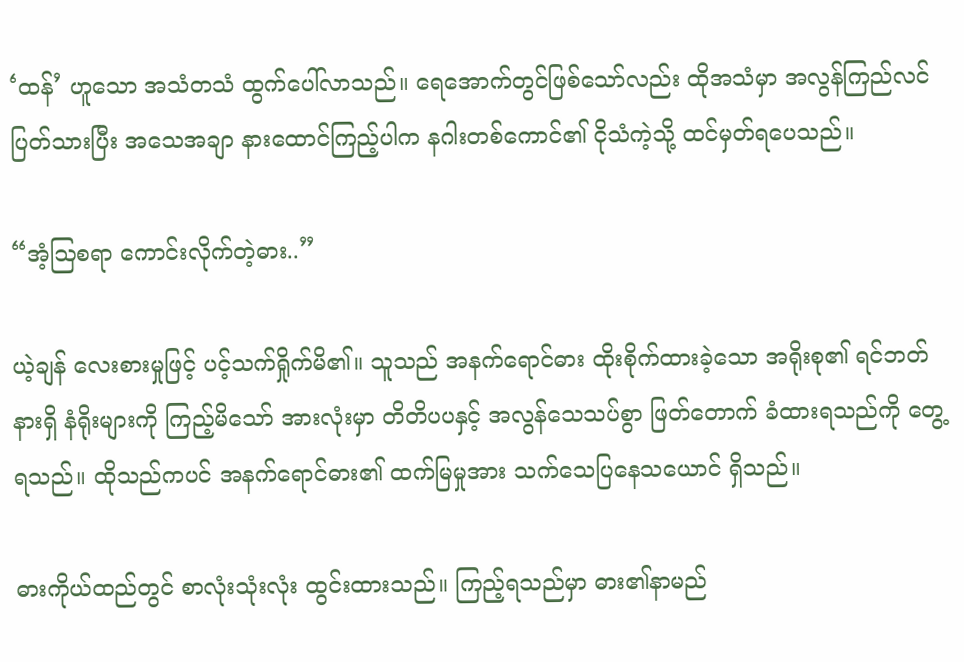‘ထန်’ ဟူသော အသံတသံ ထွက်ပေါ်လာသည်။ ရေအောက်တွင်ဖြစ်သော်လည်း ထိုအသံမှာ အလွန်ကြည်လင် ပြတ်သားပြီး အသေအချာ နားထောင်ကြည့်ပါက နဂါးတစ်ကောင်၏ ငိုသံကဲ့သို့ ထင်မှတ်ရပေသည်။

“အံ့ဩစရာ ကောင်းလိုက်တဲ့ဓား..”

ယဲ့ချန် လေးစားမှုဖြင့် ပင့်သက်ရှိုက်မိ၏။ သူသည် အနက်ရောင်ဓား ထိုးစိုက်ထားခဲ့သော အရိုးစု၏ ရင်ဘတ်နားရှိ နံရိုးများကို ကြည့်မိသော် အားလုံးမှာ တိတိပပနှင့် အလွန်သေသပ်စွာ ဖြတ်တောက် ခံထားရသည်ကို တွေ့ရသည်။ ထိုသည်ကပင် အနက်ရောင်ဓား၏ ထက်မြမှုအား သက်သေပြနေသယောင် ရှိသည်။

ဓားကိုယ်ထည်တွင် စာလုံးသုံးလုံး ထွင်းထားသည်။ ကြည့်ရသည်မှာ ဓား၏နာမည်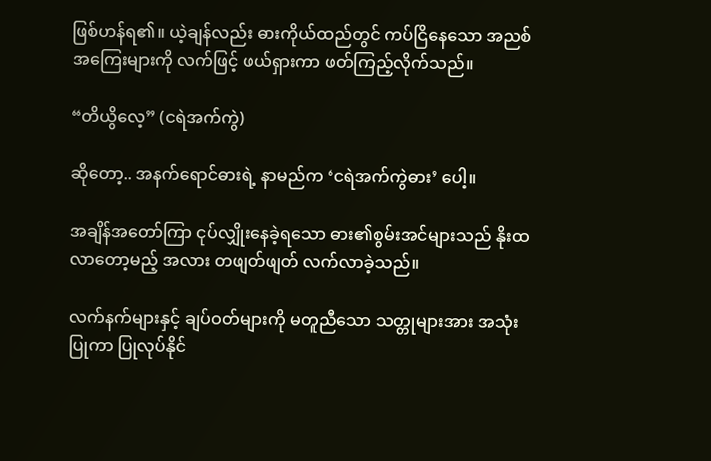ဖြစ်ဟန်ရ၏။ ယဲ့ချန်လည်း ဓားကိုယ်ထည်တွင် ကပ်ငြိနေသော အညစ်အကြေးများကို လက်ဖြင့် ဖယ်ရှားကာ ဖတ်ကြည့်လိုက်သည်။

“တိယွိလေ့” (ငရဲအက်ကွဲ)

ဆိုတော့.. အနက်ရောင်ဓားရဲ့ နာမည်က ‘ငရဲအက်ကွဲဓား’ ပေါ့။

အချိန်အတော်ကြာ ငုပ်လျှိုးနေခဲ့ရသော ဓား၏စွမ်းအင်များသည် နိုးထလာတော့မည့် အလား တဖျတ်ဖျတ် လက်လာခဲ့သည်။

လက်နက်များနှင့် ချပ်ဝတ်များကို မတူညီသော သတ္တုများအား အသုံးပြုကာ ပြုလုပ်နိုင်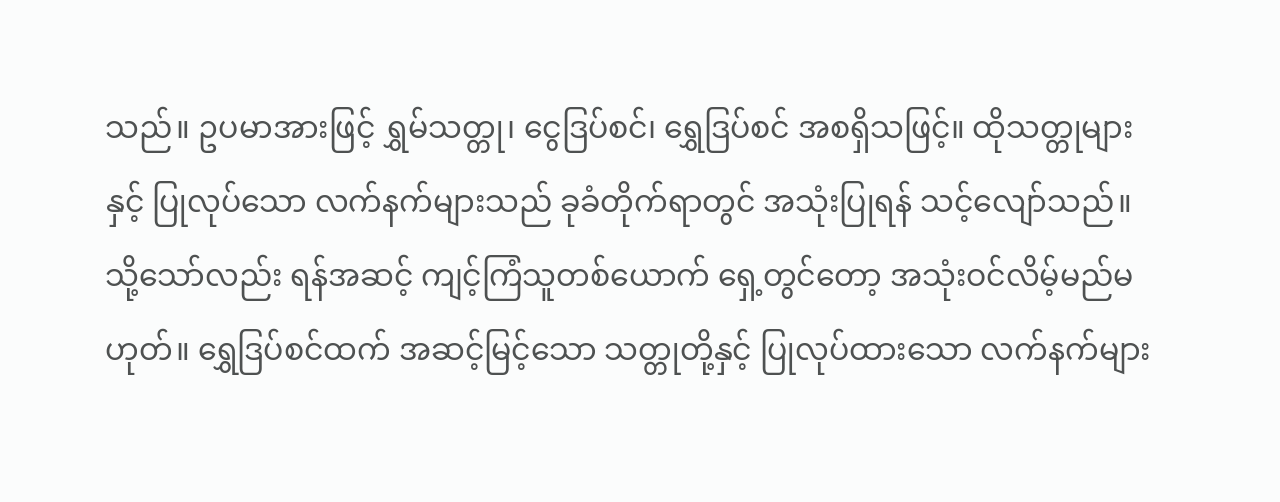သည်။ ဥပမာအားဖြင့် ရွှမ်သတ္တု၊ ငွေဒြပ်စင်၊ ရွှေဒြပ်စင် အစရှိသဖြင့်။ ထိုသတ္တုများနှင့် ပြုလုပ်သော လက်နက်များသည် ခုခံတိုက်ရာတွင် အသုံးပြုရန် သင့်လျော်သည်။ သို့သော်လည်း ရန်အဆင့် ကျင့်ကြံသူတစ်ယောက် ရှေ့တွင်တော့ အသုံးဝင်လိမ့်မည်မဟုတ်။ ရွှေဒြပ်စင်ထက် အဆင့်မြင့်သော သတ္တုတို့နှင့် ပြုလုပ်ထားသော လက်နက်များ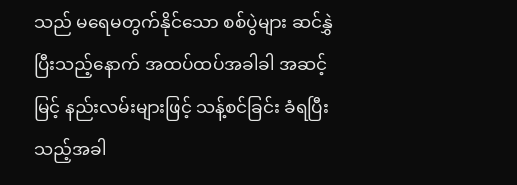သည် မရေမတွက်နိုင်သော စစ်ပွဲများ ဆင်နွှဲပြီးသည့်နောက် အထပ်ထပ်အခါခါ အဆင့်မြင့် နည်းလမ်းများဖြင့် သန့်စင်ခြင်း ခံရပြီးသည့်အခါ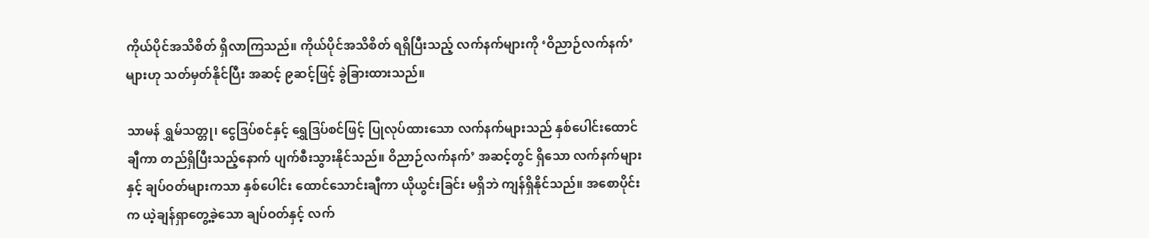ကိုယ်ပိုင်အသိစိတ် ရှိလာကြသည်။ ကိုယ်ပိုင်အသိစိတ် ရရှိပြီးသည့် လက်နက်များကို ‘ဝိညာဉ်လက်နက်’ များဟု သတ်မှတ်နိုင်ပြီး အဆင့် ၉ဆင့်ဖြင့် ခွဲခြားထားသည်။

သာမန် ရွှမ်သတ္တု၊ ငွေဒြပ်စင်နှင့် ရွှေဒြပ်စင်ဖြင့် ပြုလုပ်ထားသော လက်နက်များသည် နှစ်ပေါင်းထောင် ချီကာ တည်ရှိပြီးသည့်နောက် ပျက်စီးသွားနိုင်သည်။ ဝိညာဉ်လက်နက်’ အဆင့်တွင် ရှိသော လက်နက်များနှင့် ချပ်ဝတ်များကသာ နှစ်ပေါင်း ထောင်သောင်းချီကာ ယိုယွင်းခြင်း မရှိဘဲ ကျန်ရှိနိုင်သည်။ အစောပိုင်းက ယဲ့ချန်ရှာတွေ့ခဲ့သော ချပ်ဝတ်နှင့် လက်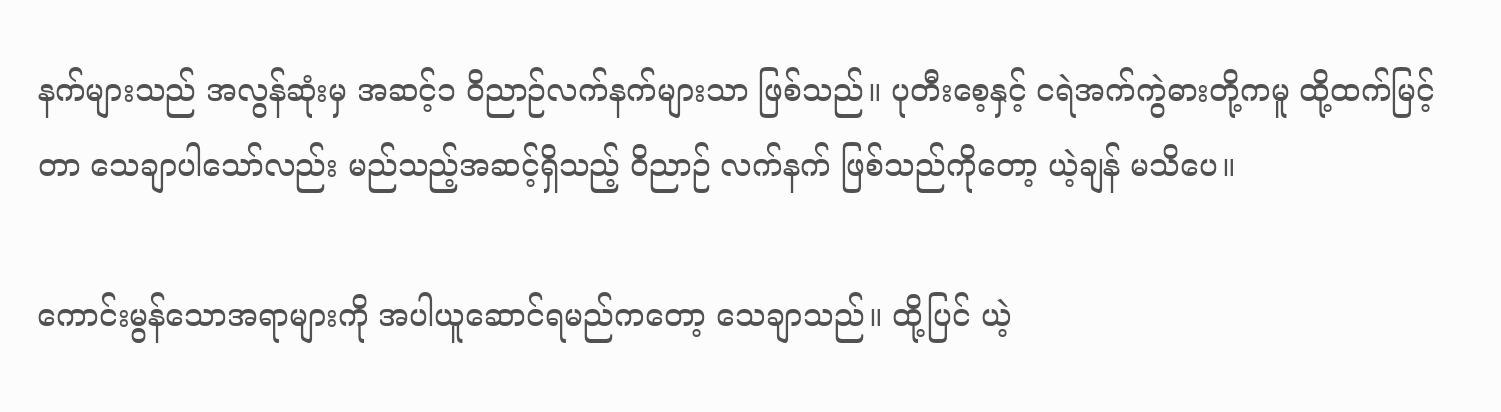နက်များသည် အလွန်ဆုံးမှ အဆင့်၁ ဝိညာဉ်လက်နက်များသာ ဖြစ်သည်။ ပုတီးစေ့နှင့် ငရဲအက်ကွဲဓားတို့ကမူ ထို့ထက်မြင့်တာ သေချာပါသော်လည်း မည်သည့်အဆင့်ရှိသည့် ဝိညာဉ် လက်နက် ဖြစ်သည်ကိုတော့ ယဲ့ချန် မသိပေ။

ကောင်းမွန်သောအရာများကို အပါယူဆောင်ရမည်ကတော့ သေချာသည်။ ထို့ပြင် ယဲ့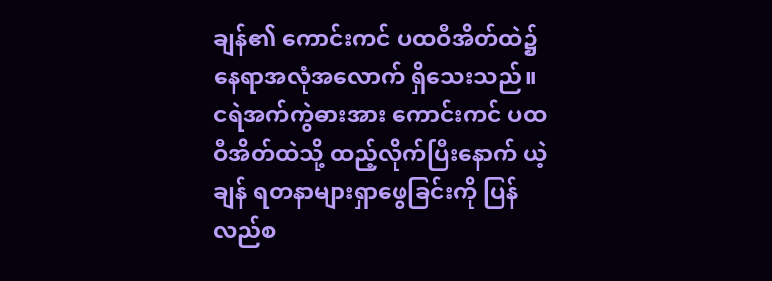ချန်၏ ကောင်းကင် ပထဝီအိတ်ထဲ၌ နေရာအလုံအလောက် ရှိသေးသည်။ ငရဲအက်ကွဲဓားအား ကောင်းကင် ပထဝီအိတ်ထဲသို့ ထည့်လိုက်ပြီးနောက် ယဲ့ချန် ရတနာများရှာဖွေခြင်းကို ပြန်လည်စ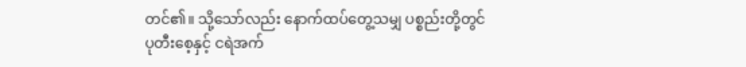တင်၏။ သို့သော်လည်း နောက်ထပ်တွေ့သမျှ ပစ္စည်းတို့တွင် ပုတီးစေ့နှင့် ငရဲအက်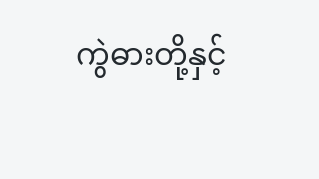ကွဲဓားတို့နှင့်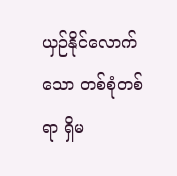ယှဉ်နိုင်လောက်သော တစ်စုံတစ်ရာ ရှိမ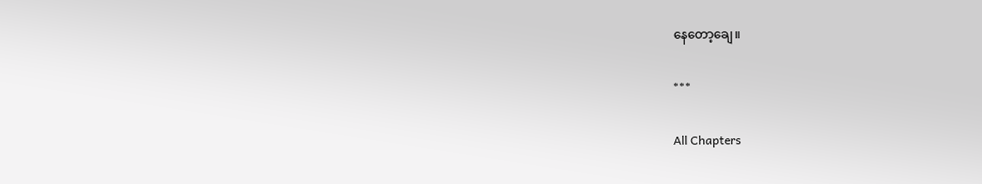နေတော့ချေ။

***

All Chapters